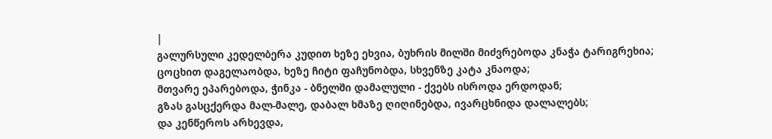|
გალურსული კედელბერა კუდით ხეზე ეხვია, ბუხრის მილში მიძვრებოდა კნაჭა ტარიგრეხია;
ცოცხით დაგელაობდა, ხეზე ჩიტი ფაჩუნობდა, სხვენზე კატა კნაოდა;
მთვარე ეპარებოდა, ჭინკა - ბნელში დამალული - ქვებს ისროდა ერდოდან;
გზას გასცქერდა მალ-მალე, დაბალ ხმაზე ღიღინებდა, ივარცხნიდა დალალებს;
და კენწეროს არხევდა,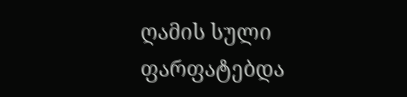ღამის სული ფარფატებდა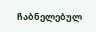ჩაბნელებულ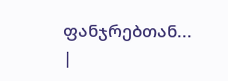ფანჯრებთან... |